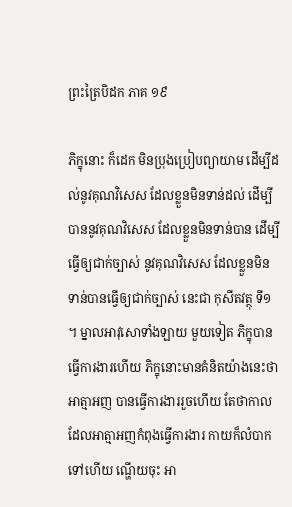ព្រះត្រៃបិដក ភាគ ១៩

ភិក្ខុនោះ ក៏ដេក មិនប្រុងប្រៀបព្យាយាម ដើម្បីដល់នូវគុណវិសេស ដែលខ្លួនមិនទាន់ដល់ ដើម្បីបាននូវគុណវិសេស ដែលខ្លួនមិនទាន់បាន ដើម្បីធ្វើឲ្យជាក់ច្បាស់ នូវគុណវិសេស ដែលខ្លួនមិនទាន់បានធ្វើឲ្យជាក់ច្បាស់ នេះជា កុសីតវត្ថុ ទី១។ ម្នាលអាវុសោទាំងឡាយ មួយទៀត ភិក្ខុបានធ្វើការងារហើយ ភិក្ខុនោះមានគំនិតយ៉ាងនេះថា អាត្មាអញ បានធ្វើការងាររួចហើយ តែថាកាលដែលអាត្មាអញកំពុងធ្វើការងារ កាយក៏លំបាកទៅហើយ ណ្ហើយចុះ អា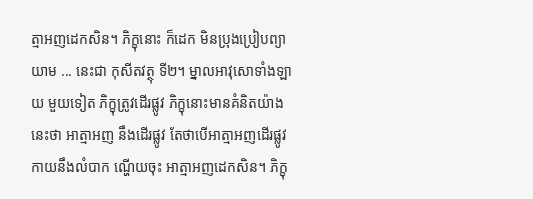ត្មាអញដេកសិន។ ភិក្ខុនោះ ក៏ដេក មិនប្រុងប្រៀបព្យាយាម ... នេះជា កុសីតវត្ថុ ទី២។ ម្នាលអាវុសោទាំងឡាយ មួយទៀត ភិក្ខុត្រូវដើរផ្លូវ ភិក្ខុនោះមានគំនិតយ៉ាងនេះថា អាត្មាអញ នឹងដើរផ្លូវ តែថាបើអាត្មាអញដើរផ្លូវ កាយនឹងលំបាក ណ្ហើយចុះ អាត្មាអញដេកសិន។ ភិក្ខុ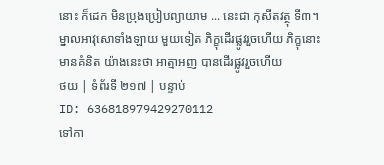នោះ ក៏ដេក មិនប្រុងប្រៀបព្យាយាម ... នេះជា កុសីតវត្ថុ ទី៣។ ម្នាលអាវុសោទាំងឡាយ មួយទៀត ភិក្ខុដើរផ្លូវរួចហើយ ភិក្ខុនោះ មានគំនិត យ៉ាងនេះថា អាត្មាអញ បានដើរផ្លូវរួចហើយ
ថយ | ទំព័រទី ២១៧ | បន្ទាប់
ID: 636818979429270112
ទៅកា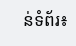ន់ទំព័រ៖